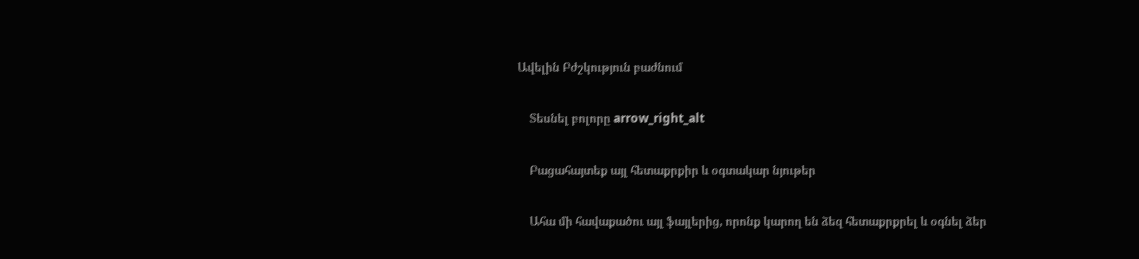Ավելին Բժշկություն բաժնում

    Տեսնել բոլորը arrow_right_alt

    Բացահայտեք այլ հետաքրքիր և օգտակար նյութեր

    Ահա մի հավաքածու այլ ֆայլերից, որոնք կարող են ձեզ հետաքրքրել և օգնել ձեր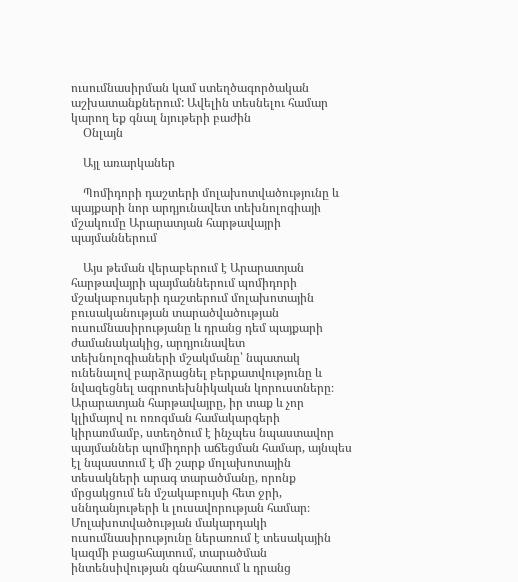ուսումնասիրման կամ ստեղծագործական աշխատանքներում: Ավելին տեսնելու համար կարող եք գնալ նյութերի բաժին
    Օնլայն

    Այլ առարկաներ

    Պոմիդորի դաշտերի մոլախոտվածությունը և պայքարի նոր արդյունավետ տեխնոլոգիայի մշակումը Արարատյան հարթավայրի պայմաններում

    Այս թեման վերաբերում է Արարատյան հարթավայրի պայմաններում պոմիդորի մշակաբույսերի դաշտերում մոլախոտային բուսականության տարածվածության ուսումնասիրությանը և դրանց դեմ պայքարի ժամանակակից, արդյունավետ տեխնոլոգիաների մշակմանը՝ նպատակ ունենալով բարձրացնել բերքատվությունը և նվազեցնել ագրոտեխնիկական կորուստները։ Արարատյան հարթավայրը, իր տաք և չոր կլիմայով ու ոռոգման համակարգերի կիրառմամբ, ստեղծում է ինչպես նպաստավոր պայմաններ պոմիդորի աճեցման համար, այնպես էլ նպաստում է մի շարք մոլախոտային տեսակների արագ տարածմանը, որոնք մրցակցում են մշակաբույսի հետ ջրի, սննդանյութերի և լուսավորության համար։ Մոլախոտվածության մակարդակի ուսումնասիրությունը ներառում է տեսակային կազմի բացահայտում, տարածման ինտենսիվության գնահատում և դրանց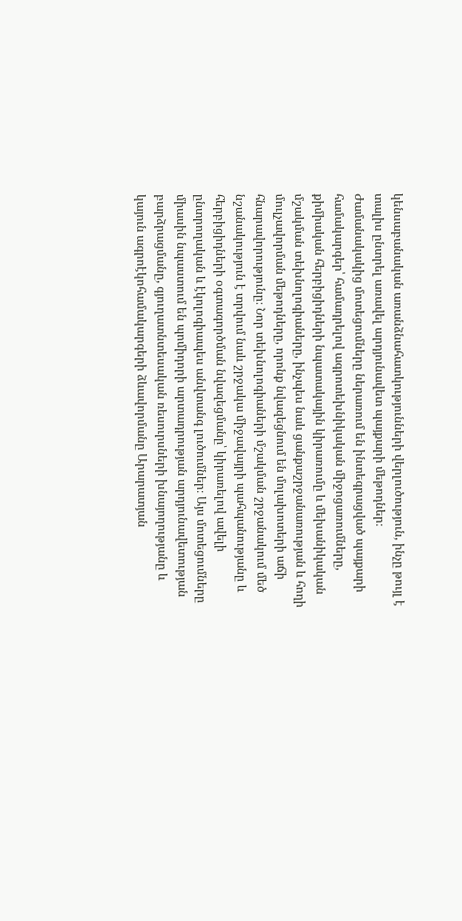կենսաբանական առանձնահատկությունների վերլուծություն, ինչը թույլ է տալիս ընտրել առավել արդյունավետ պայքարի մեթոդներ։ Ժամանակակից մոտեցումները ներառում են ինտեգրացված պայքարի համակարգեր՝ համադրելով ագրոտեխնիկական միջոցառումները, քիմիական հերբիցիդների նպատակային կիրառումը և մեխանիկական մշակման տեխնոլոգիաները, ինչպես նաև ցանքաշրջանառության և հողի մուլչավորման մեթոդները, որոնք նվազեցնում են մոլախոտերի աճի հնարավորությունը։ Նոր տեխնոլոգիաների մշակման շրջանակում մեծ նշանակություն է տրվում նաև շրջակա միջավայրի պահպանությանը և հերբիցիդների օգտագործման նվազեցմանը՝ կիրառելով ավելի ընտրողական և էկոլոգիապես անվտանգ լուծումներ։ Այս մոտեցումները միասին նպաստում են պոմիդորի արտադրության արդյունավետության բարձրացմանը, գյուղատնտեսական ռեսուրսների խնայողությանը և կայուն ագրոէկոհամակարգերի ձևավորմանը Արարատյան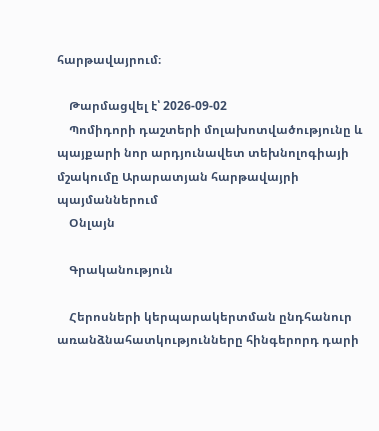հարթավայրում։

    Թարմացվել է՝ 2026-09-02
    Պոմիդորի դաշտերի մոլախոտվածությունը և պայքարի նոր արդյունավետ տեխնոլոգիայի մշակումը Արարատյան հարթավայրի պայմաններում
    Օնլայն

    Գրականություն

    Հերոսների կերպարակերտման ընդհանուր առանձնահատկությունները հինգերորդ դարի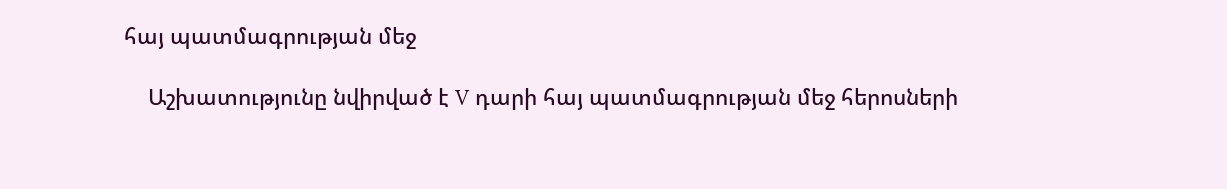հայ պատմագրության մեջ

    Աշխատությունը նվիրված է V դարի հայ պատմագրության մեջ հերոսների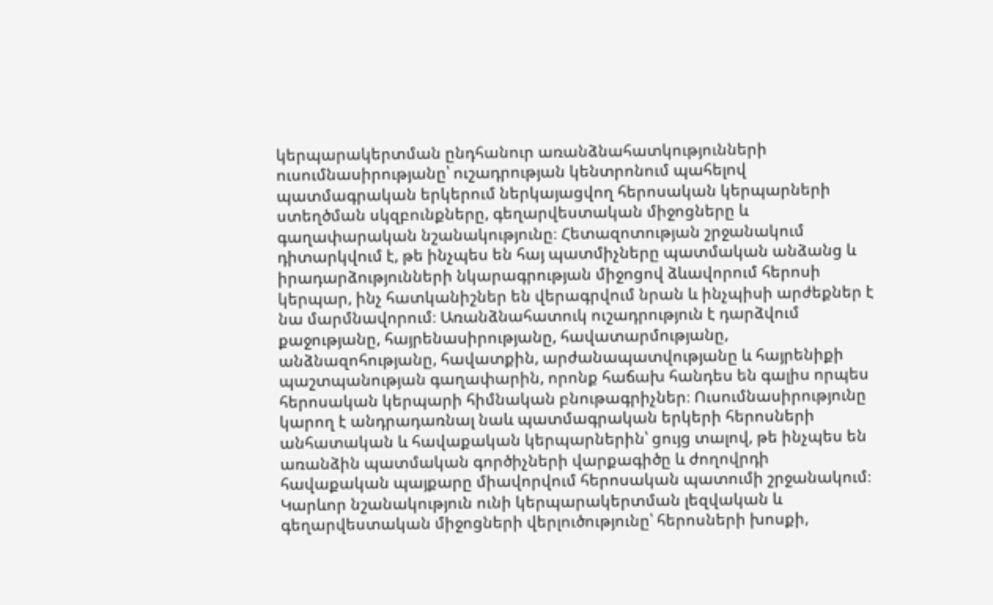կերպարակերտման ընդհանուր առանձնահատկությունների ուսումնասիրությանը՝ ուշադրության կենտրոնում պահելով պատմագրական երկերում ներկայացվող հերոսական կերպարների ստեղծման սկզբունքները, գեղարվեստական միջոցները և գաղափարական նշանակությունը։ Հետազոտության շրջանակում դիտարկվում է, թե ինչպես են հայ պատմիչները պատմական անձանց և իրադարձությունների նկարագրության միջոցով ձևավորում հերոսի կերպար, ինչ հատկանիշներ են վերագրվում նրան և ինչպիսի արժեքներ է նա մարմնավորում։ Առանձնահատուկ ուշադրություն է դարձվում քաջությանը, հայրենասիրությանը, հավատարմությանը, անձնազոհությանը, հավատքին, արժանապատվությանը և հայրենիքի պաշտպանության գաղափարին, որոնք հաճախ հանդես են գալիս որպես հերոսական կերպարի հիմնական բնութագրիչներ։ Ուսումնասիրությունը կարող է անդրադառնալ նաև պատմագրական երկերի հերոսների անհատական և հավաքական կերպարներին՝ ցույց տալով, թե ինչպես են առանձին պատմական գործիչների վարքագիծը և ժողովրդի հավաքական պայքարը միավորվում հերոսական պատումի շրջանակում։ Կարևոր նշանակություն ունի կերպարակերտման լեզվական և գեղարվեստական միջոցների վերլուծությունը՝ հերոսների խոսքի,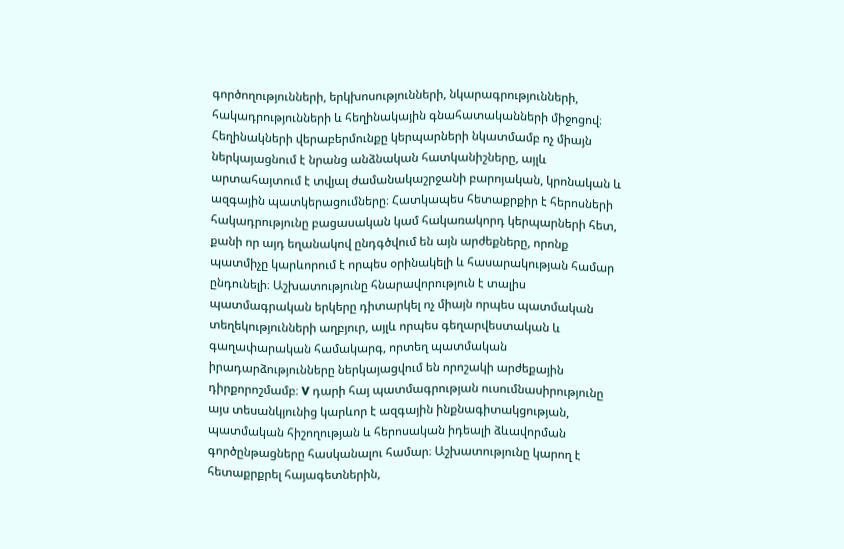գործողությունների, երկխոսությունների, նկարագրությունների, հակադրությունների և հեղինակային գնահատականների միջոցով։ Հեղինակների վերաբերմունքը կերպարների նկատմամբ ոչ միայն ներկայացնում է նրանց անձնական հատկանիշները, այլև արտահայտում է տվյալ ժամանակաշրջանի բարոյական, կրոնական և ազգային պատկերացումները։ Հատկապես հետաքրքիր է հերոսների հակադրությունը բացասական կամ հակառակորդ կերպարների հետ, քանի որ այդ եղանակով ընդգծվում են այն արժեքները, որոնք պատմիչը կարևորում է որպես օրինակելի և հասարակության համար ընդունելի։ Աշխատությունը հնարավորություն է տալիս պատմագրական երկերը դիտարկել ոչ միայն որպես պատմական տեղեկությունների աղբյուր, այլև որպես գեղարվեստական և գաղափարական համակարգ, որտեղ պատմական իրադարձությունները ներկայացվում են որոշակի արժեքային դիրքորոշմամբ։ V դարի հայ պատմագրության ուսումնասիրությունը այս տեսանկյունից կարևոր է ազգային ինքնագիտակցության, պատմական հիշողության և հերոսական իդեալի ձևավորման գործընթացները հասկանալու համար։ Աշխատությունը կարող է հետաքրքրել հայագետներին,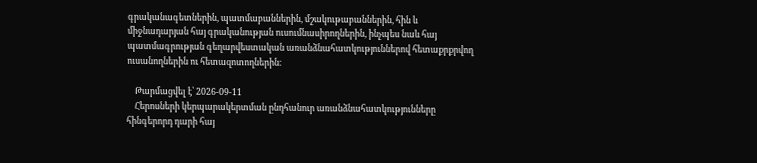գրականագետներին, պատմաբաններին, մշակութաբաններին, հին և միջնադարյան հայ գրականության ուսումնասիրողներին, ինչպես նաև հայ պատմագրության գեղարվեստական առանձնահատկություններով հետաքրքրվող ուսանողներին ու հետազոտողներին։

    Թարմացվել է՝ 2026-09-11
    Հերոսների կերպարակերտման ընդհանուր առանձնահատկությունները հինգերորդ դարի հայ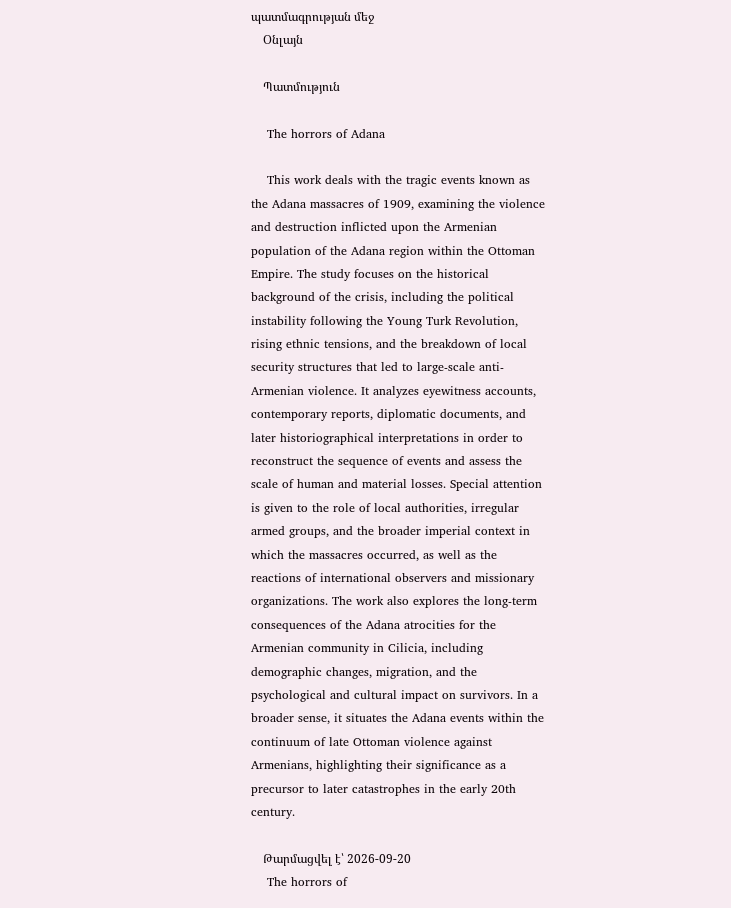պատմագրության մեջ
    Օնլայն

    Պատմություն

    The horrors of Adana

    This work deals with the tragic events known as the Adana massacres of 1909, examining the violence and destruction inflicted upon the Armenian population of the Adana region within the Ottoman Empire. The study focuses on the historical background of the crisis, including the political instability following the Young Turk Revolution, rising ethnic tensions, and the breakdown of local security structures that led to large-scale anti-Armenian violence. It analyzes eyewitness accounts, contemporary reports, diplomatic documents, and later historiographical interpretations in order to reconstruct the sequence of events and assess the scale of human and material losses. Special attention is given to the role of local authorities, irregular armed groups, and the broader imperial context in which the massacres occurred, as well as the reactions of international observers and missionary organizations. The work also explores the long-term consequences of the Adana atrocities for the Armenian community in Cilicia, including demographic changes, migration, and the psychological and cultural impact on survivors. In a broader sense, it situates the Adana events within the continuum of late Ottoman violence against Armenians, highlighting their significance as a precursor to later catastrophes in the early 20th century.

    Թարմացվել է՝ 2026-09-20
    The horrors of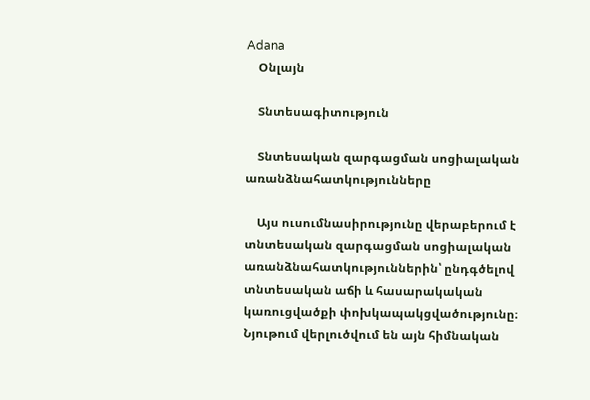Adana
    Օնլայն

    Տնտեսագիտություն

    Տնտեսական զարգացման սոցիալական առանձնահատկությունները

    Այս ուսումնասիրությունը վերաբերում է տնտեսական զարգացման սոցիալական առանձնահատկություններին՝ ընդգծելով տնտեսական աճի և հասարակական կառուցվածքի փոխկապակցվածությունը։ Նյութում վերլուծվում են այն հիմնական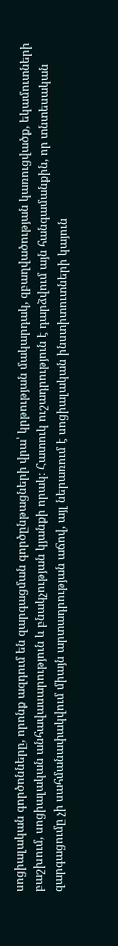սոցիալական գործոնները, որոնք ազդում են զարգացման գործընթացների վրա՝ կրթության մակարդակ, զբաղվածության կառուցվածք, եկամուտների բաշխում, սոցիալական անհավասարություն և բնակչության կյանքի որակ։ Հատուկ ուշադրություն է դարձվում այն հանգամանքին, որ տնտեսական զարգացումը չի սահմանափակվում միայն արտադրության աճով, այլ ներառում է սոցիալական ինստիտուտների կայուն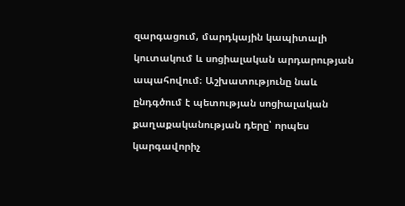զարգացում, մարդկային կապիտալի կուտակում և սոցիալական արդարության ապահովում։ Աշխատությունը նաև ընդգծում է պետության սոցիալական քաղաքականության դերը՝ որպես կարգավորիչ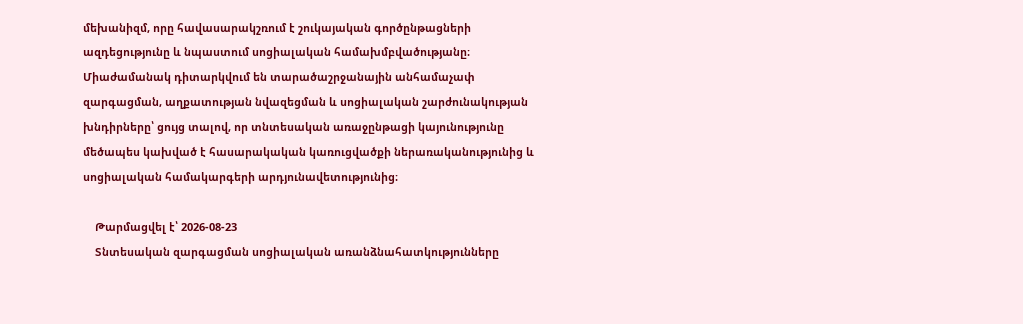մեխանիզմ, որը հավասարակշռում է շուկայական գործընթացների ազդեցությունը և նպաստում սոցիալական համախմբվածությանը։ Միաժամանակ դիտարկվում են տարածաշրջանային անհամաչափ զարգացման, աղքատության նվազեցման և սոցիալական շարժունակության խնդիրները՝ ցույց տալով, որ տնտեսական առաջընթացի կայունությունը մեծապես կախված է հասարակական կառուցվածքի ներառականությունից և սոցիալական համակարգերի արդյունավետությունից։

    Թարմացվել է՝ 2026-08-23
    Տնտեսական զարգացման սոցիալական առանձնահատկությունները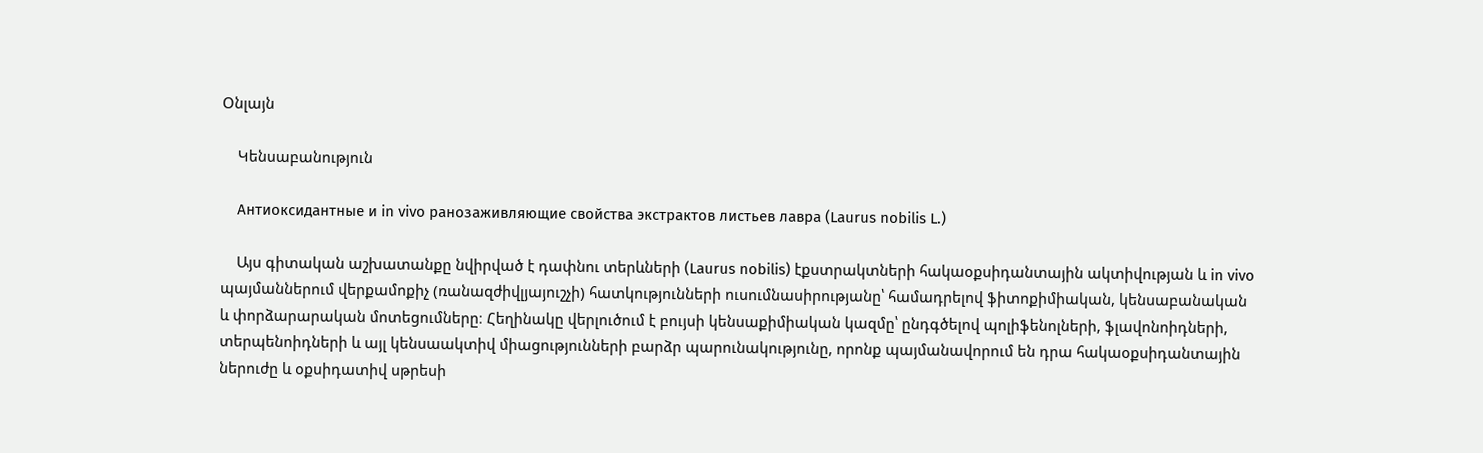Օնլայն

    Կենսաբանություն

    Антиоксидантные и in vivo ранозаживляющие свойства экстрактов листьев лавра (Laurus nobilis L.)

    Այս գիտական աշխատանքը նվիրված է դափնու տերևների (Laurus nobilis) էքստրակտների հակաօքսիդանտային ակտիվության և in vivo պայմաններում վերքամոքիչ (ռանազժիվլյայուշչի) հատկությունների ուսումնասիրությանը՝ համադրելով ֆիտոքիմիական, կենսաբանական և փորձարարական մոտեցումները։ Հեղինակը վերլուծում է բույսի կենսաքիմիական կազմը՝ ընդգծելով պոլիֆենոլների, ֆլավոնոիդների, տերպենոիդների և այլ կենսաակտիվ միացությունների բարձր պարունակությունը, որոնք պայմանավորում են դրա հակաօքսիդանտային ներուժը և օքսիդատիվ սթրեսի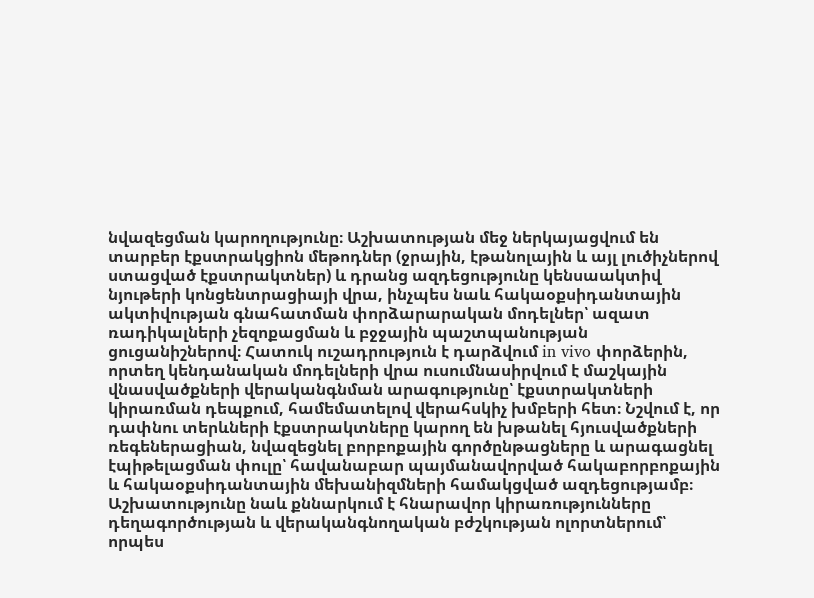նվազեցման կարողությունը։ Աշխատության մեջ ներկայացվում են տարբեր էքստրակցիոն մեթոդներ (ջրային, էթանոլային և այլ լուծիչներով ստացված էքստրակտներ) և դրանց ազդեցությունը կենսաակտիվ նյութերի կոնցենտրացիայի վրա, ինչպես նաև հակաօքսիդանտային ակտիվության գնահատման փորձարարական մոդելներ՝ ազատ ռադիկալների չեզոքացման և բջջային պաշտպանության ցուցանիշներով։ Հատուկ ուշադրություն է դարձվում in vivo փորձերին, որտեղ կենդանական մոդելների վրա ուսումնասիրվում է մաշկային վնասվածքների վերականգնման արագությունը՝ էքստրակտների կիրառման դեպքում, համեմատելով վերահսկիչ խմբերի հետ։ Նշվում է, որ դափնու տերևների էքստրակտները կարող են խթանել հյուսվածքների ռեգեներացիան, նվազեցնել բորբոքային գործընթացները և արագացնել էպիթելացման փուլը՝ հավանաբար պայմանավորված հակաբորբոքային և հակաօքսիդանտային մեխանիզմների համակցված ազդեցությամբ։ Աշխատությունը նաև քննարկում է հնարավոր կիրառությունները դեղագործության և վերականգնողական բժշկության ոլորտներում՝ որպես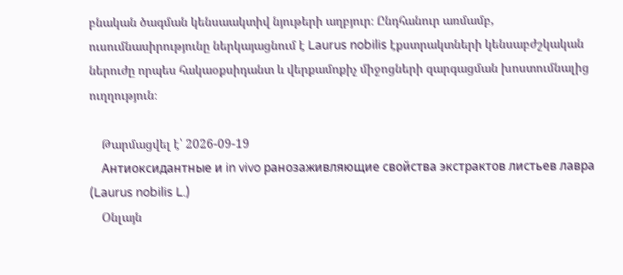բնական ծագման կենսաակտիվ նյութերի աղբյուր։ Ընդհանուր առմամբ, ուսումնասիրությունը ներկայացնում է Laurus nobilis էքստրակտների կենսաբժշկական ներուժը որպես հակաօքսիդանտ և վերքամոքիչ միջոցների զարգացման խոստումնալից ուղղություն։

    Թարմացվել է՝ 2026-09-19
    Антиоксидантные и in vivo ранозаживляющие свойства экстрактов листьев лавра (Laurus nobilis L.)
    Օնլայն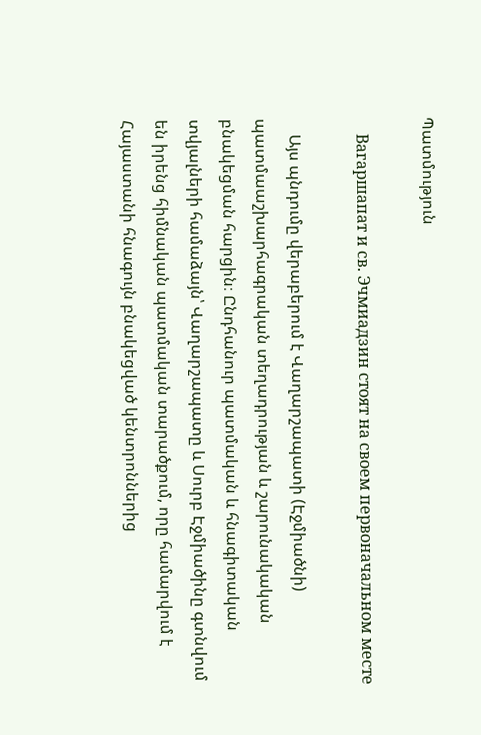Պատմություն

    Вагаршапат и св. Эчмиадзин стоят на своем первоначальном месте

    Այս պնդումը վերաբերում է Վաղարշապատի (Էջմիածնի) պատմաաշխարհագրական տեղադրության և շարունակական բնակեցման հարցին։ Ընդհանուր պատմական և հնագիտական տվյալների համաձայն՝ Վաղարշապատը և Սուրբ Էջմիածինը գտնվում են իրենց հիմնական պատմական տարածքում, որը համարվում է Հայաստանի հնագույն բնակեցված կենտրոններից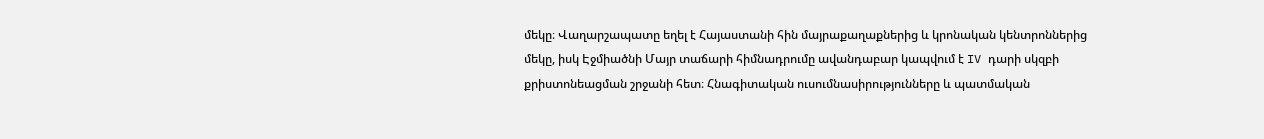մեկը։ Վաղարշապատը եղել է Հայաստանի հին մայրաքաղաքներից և կրոնական կենտրոններից մեկը, իսկ Էջմիածնի Մայր տաճարի հիմնադրումը ավանդաբար կապվում է IV դարի սկզբի քրիստոնեացման շրջանի հետ։ Հնագիտական ուսումնասիրությունները և պատմական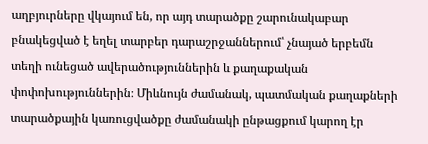աղբյուրները վկայում են, որ այդ տարածքը շարունակաբար բնակեցված է եղել տարբեր դարաշրջաններում՝ չնայած երբեմն տեղի ունեցած ավերածություններին և քաղաքական փոփոխություններին։ Միևնույն ժամանակ, պատմական քաղաքների տարածքային կառուցվածքը ժամանակի ընթացքում կարող էր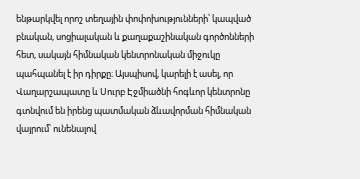ենթարկվել որոշ տեղային փոփոխությունների՝ կապված բնական, սոցիալական և քաղաքաշինական գործոնների հետ, սակայն հիմնական կենտրոնական միջուկը պահպանել է իր դիրքը։ Այսպիսով, կարելի է ասել, որ Վաղարշապատը և Սուրբ Էջմիածնի հոգևոր կենտրոնը գտնվում են իրենց պատմական ձևավորման հիմնական վայրում՝ ունենալով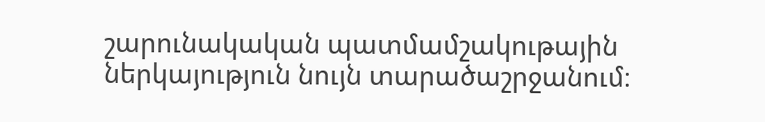շարունակական պատմամշակութային ներկայություն նույն տարածաշրջանում։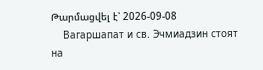Թարմացվել է՝ 2026-09-08
    Вагаршапат и св. Эчмиадзин стоят на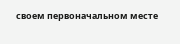своем первоначальном месте